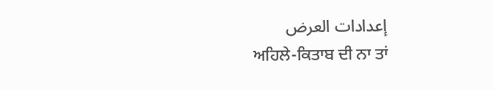إعدادات العرض
ਅਹਿਲੇ-ਕਿਤਾਬ ਦੀ ਨਾ ਤਾਂ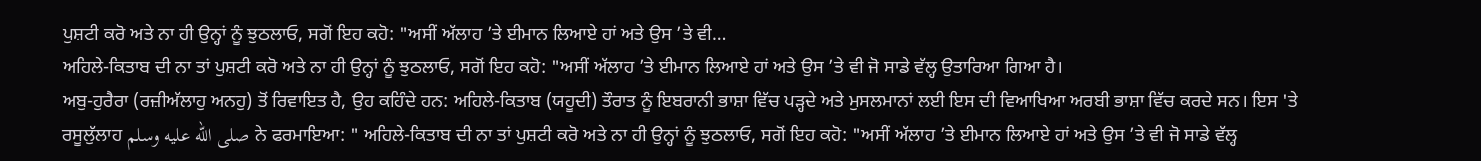ਪੁਸ਼ਟੀ ਕਰੋ ਅਤੇ ਨਾ ਹੀ ਉਨ੍ਹਾਂ ਨੂੰ ਝੁਠਲਾਓ, ਸਗੋਂ ਇਹ ਕਹੋ: "ਅਸੀਂ ਅੱਲਾਹ ’ਤੇ ਈਮਾਨ ਲਿਆਏ ਹਾਂ ਅਤੇ ਉਸ ’ਤੇ ਵੀ…
ਅਹਿਲੇ-ਕਿਤਾਬ ਦੀ ਨਾ ਤਾਂ ਪੁਸ਼ਟੀ ਕਰੋ ਅਤੇ ਨਾ ਹੀ ਉਨ੍ਹਾਂ ਨੂੰ ਝੁਠਲਾਓ, ਸਗੋਂ ਇਹ ਕਹੋ: "ਅਸੀਂ ਅੱਲਾਹ ’ਤੇ ਈਮਾਨ ਲਿਆਏ ਹਾਂ ਅਤੇ ਉਸ ’ਤੇ ਵੀ ਜੋ ਸਾਡੇ ਵੱਲ੍ਹ ਉਤਾਰਿਆ ਗਿਆ ਹੈ।
ਅਬੁ-ਹੁਰੈਰਾ (ਰਜ਼ੀਅੱਲਾਹੁ ਅਨਹੁ) ਤੋਂ ਰਿਵਾਇਤ ਹੈ, ਉਹ ਕਹਿੰਦੇ ਹਨ: ਅਹਿਲੇ-ਕਿਤਾਬ (ਯਹੂਦੀ) ਤੌਰਾਤ ਨੂੰ ਇਬਰਾਨੀ ਭਾਸ਼ਾ ਵਿੱਚ ਪੜ੍ਹਦੇ ਅਤੇ ਮੁਸਲਮਾਨਾਂ ਲਈ ਇਸ ਦੀ ਵਿਆਖਿਆ ਅਰਬੀ ਭਾਸ਼ਾ ਵਿੱਚ ਕਰਦੇ ਸਨ। ਇਸ 'ਤੇ ਰਸੂਲੁੱਲਾਹ صلى الله عليه وسلم ਨੇ ਫਰਮਾਇਆ: " ਅਹਿਲੇ-ਕਿਤਾਬ ਦੀ ਨਾ ਤਾਂ ਪੁਸ਼ਟੀ ਕਰੋ ਅਤੇ ਨਾ ਹੀ ਉਨ੍ਹਾਂ ਨੂੰ ਝੁਠਲਾਓ, ਸਗੋਂ ਇਹ ਕਹੋ: "ਅਸੀਂ ਅੱਲਾਹ ’ਤੇ ਈਮਾਨ ਲਿਆਏ ਹਾਂ ਅਤੇ ਉਸ ’ਤੇ ਵੀ ਜੋ ਸਾਡੇ ਵੱਲ੍ਹ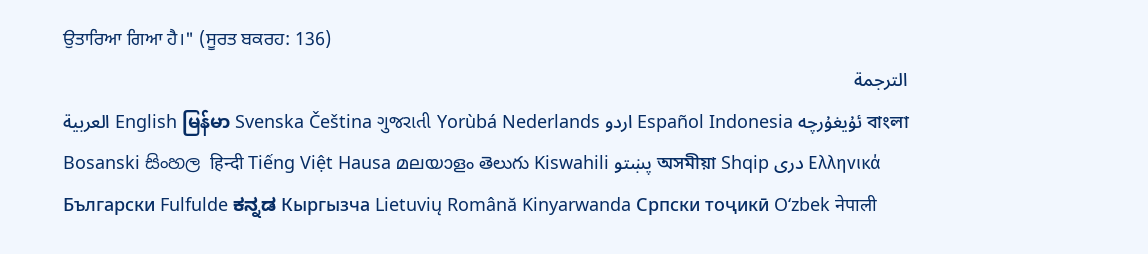ਉਤਾਰਿਆ ਗਿਆ ਹੈ।" (ਸੂਰਤ ਬਕਰਹ: 136)
الترجمة
العربية English မြန်မာ Svenska Čeština ગુજરાતી Yorùbá Nederlands اردو Español Indonesia ئۇيغۇرچە বাংলা Bosanski සිංහල हिन्दी Tiếng Việt Hausa മലയാളം తెలుగు Kiswahili پښتو অসমীয়া Shqip دری Ελληνικά Български Fulfulde ಕನ್ನಡ Кыргызча Lietuvių Română Kinyarwanda Српски тоҷикӣ O‘zbek नेपाली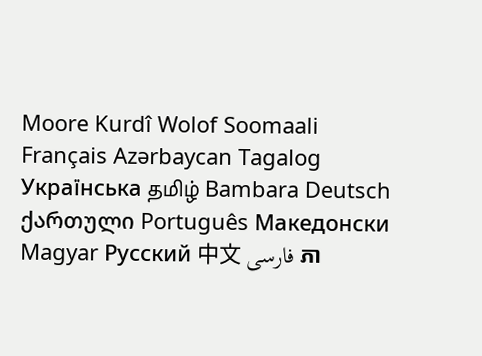Moore Kurdî Wolof Soomaali Français Azərbaycan Tagalog Українська தமிழ் Bambara Deutsch ქართული Português Македонски Magyar Русский 中文 فارسی ភា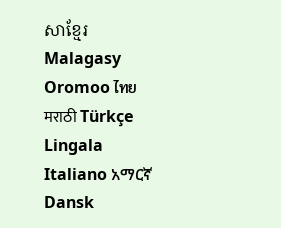សាខ្មែរ Malagasy Oromoo ไทย मराठी Türkçe Lingala Italiano አማርኛ Dansk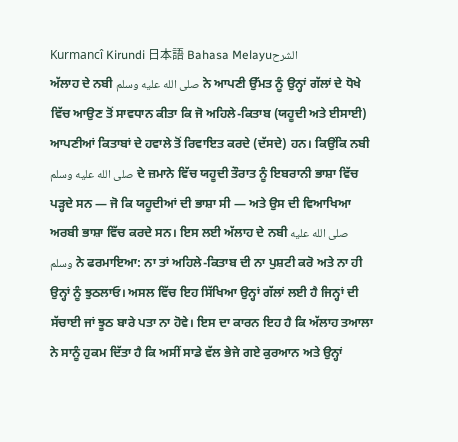Kurmancî Kirundi 日本語 Bahasa Melayuالشرح
ਅੱਲਾਹ ਦੇ ਨਬੀ صلى الله عليه وسلم ਨੇ ਆਪਣੀ ਉੱਮਤ ਨੂੰ ਉਨ੍ਹਾਂ ਗੱਲਾਂ ਦੇ ਧੋਖੇ ਵਿੱਚ ਆਉਣ ਤੋਂ ਸਾਵਧਾਨ ਕੀਤਾ ਕਿ ਜੋ ਅਹਿਲੇ-ਕਿਤਾਬ (ਯਹੂਦੀ ਅਤੇ ਈਸਾਈ) ਆਪਣੀਆਂ ਕਿਤਾਬਾਂ ਦੇ ਹਵਾਲੇ ਤੋਂ ਰਿਵਾਇਤ ਕਰਦੇ (ਦੱਸਦੇ) ਹਨ। ਕਿਉਂਕਿ ਨਬੀ صلى الله عليه وسلم ਦੇ ਜ਼ਮਾਨੇ ਵਿੱਚ ਯਹੂਦੀ ਤੌਰਾਤ ਨੂੰ ਇਬਰਾਨੀ ਭਾਸ਼ਾ ਵਿੱਚ ਪੜ੍ਹਦੇ ਸਨ — ਜੋ ਕਿ ਯਹੂਦੀਆਂ ਦੀ ਭਾਸ਼ਾ ਸੀ — ਅਤੇ ਉਸ ਦੀ ਵਿਆਖਿਆ ਅਰਬੀ ਭਾਸ਼ਾ ਵਿੱਚ ਕਰਦੇ ਸਨ। ਇਸ ਲਈ ਅੱਲਾਹ ਦੇ ਨਬੀ صلى الله عليه وسلم ਨੇ ਫਰਮਾਇਆ: ਨਾ ਤਾਂ ਅਹਿਲੇ-ਕਿਤਾਬ ਦੀ ਨਾ ਪੁਸ਼ਟੀ ਕਰੋ ਅਤੇ ਨਾ ਹੀ ਉਨ੍ਹਾਂ ਨੂੰ ਝੁਠਲਾਓ। ਅਸਲ ਵਿੱਚ ਇਹ ਸਿੱਖਿਆ ਉਨ੍ਹਾਂ ਗੱਲਾਂ ਲਈ ਹੈ ਜਿਨ੍ਹਾਂ ਦੀ ਸੱਚਾਈ ਜਾਂ ਝੂਠ ਬਾਰੇ ਪਤਾ ਨਾ ਹੋਵੇ। ਇਸ ਦਾ ਕਾਰਨ ਇਹ ਹੈ ਕਿ ਅੱਲਾਹ ਤਆਲਾ ਨੇ ਸਾਨੂੰ ਹੁਕਮ ਦਿੱਤਾ ਹੈ ਕਿ ਅਸੀਂ ਸਾਡੇ ਵੱਲ ਭੇਜੇ ਗਏ ਕੁਰਆਨ ਅਤੇ ਉਨ੍ਹਾਂ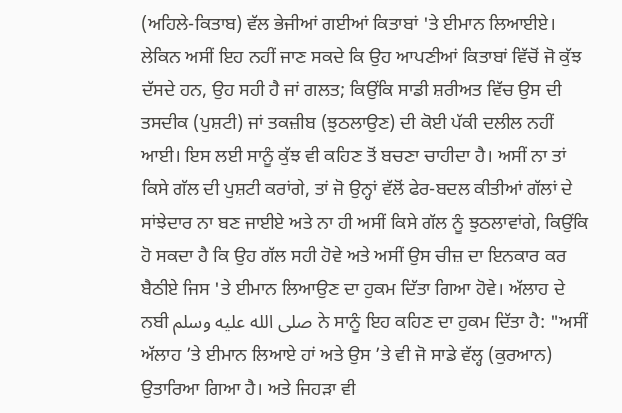(ਅਹਿਲੇ-ਕਿਤਾਬ) ਵੱਲ ਭੇਜੀਆਂ ਗਈਆਂ ਕਿਤਾਬਾਂ 'ਤੇ ਈਮਾਨ ਲਿਆਈਏ। ਲੇਕਿਨ ਅਸੀਂ ਇਹ ਨਹੀਂ ਜਾਣ ਸਕਦੇ ਕਿ ਉਹ ਆਪਣੀਆਂ ਕਿਤਾਬਾਂ ਵਿੱਚੋਂ ਜੋ ਕੁੱਝ ਦੱਸਦੇ ਹਨ, ਉਹ ਸਹੀ ਹੈ ਜਾਂ ਗਲਤ; ਕਿਉਂਕਿ ਸਾਡੀ ਸ਼ਰੀਅਤ ਵਿੱਚ ਉਸ ਦੀ ਤਸਦੀਕ (ਪੁਸ਼ਟੀ) ਜਾਂ ਤਕਜ਼ੀਬ (ਝੁਠਲਾਉਣ) ਦੀ ਕੋਈ ਪੱਕੀ ਦਲੀਲ ਨਹੀਂ ਆਈ। ਇਸ ਲਈ ਸਾਨੂੰ ਕੁੱਝ ਵੀ ਕਹਿਣ ਤੋਂ ਬਚਣਾ ਚਾਹੀਦਾ ਹੈ। ਅਸੀਂ ਨਾ ਤਾਂ ਕਿਸੇ ਗੱਲ ਦੀ ਪੁਸ਼ਟੀ ਕਰਾਂਗੇ, ਤਾਂ ਜੋ ਉਨ੍ਹਾਂ ਵੱਲੋਂ ਫੇਰ-ਬਦਲ ਕੀਤੀਆਂ ਗੱਲਾਂ ਦੇ ਸਾਂਝੇਦਾਰ ਨਾ ਬਣ ਜਾਈਏ ਅਤੇ ਨਾ ਹੀ ਅਸੀਂ ਕਿਸੇ ਗੱਲ ਨੂੰ ਝੁਠਲਾਵਾਂਗੇ, ਕਿਉਂਕਿ ਹੋ ਸਕਦਾ ਹੈ ਕਿ ਉਹ ਗੱਲ ਸਹੀ ਹੋਵੇ ਅਤੇ ਅਸੀਂ ਉਸ ਚੀਜ਼ ਦਾ ਇਨਕਾਰ ਕਰ ਬੈਠੀਏ ਜਿਸ 'ਤੇ ਈਮਾਨ ਲਿਆਉਣ ਦਾ ਹੁਕਮ ਦਿੱਤਾ ਗਿਆ ਹੋਵੇ। ਅੱਲਾਹ ਦੇ ਨਬੀ صلى الله عليه وسلم ਨੇ ਸਾਨੂੰ ਇਹ ਕਹਿਣ ਦਾ ਹੁਕਮ ਦਿੱਤਾ ਹੈ: "ਅਸੀਂ ਅੱਲਾਹ ’ਤੇ ਈਮਾਨ ਲਿਆਏ ਹਾਂ ਅਤੇ ਉਸ ’ਤੇ ਵੀ ਜੋ ਸਾਡੇ ਵੱਲ੍ਹ (ਕੁਰਆਨ) ਉਤਾਰਿਆ ਗਿਆ ਹੈ। ਅਤੇ ਜਿਹੜਾ ਵੀ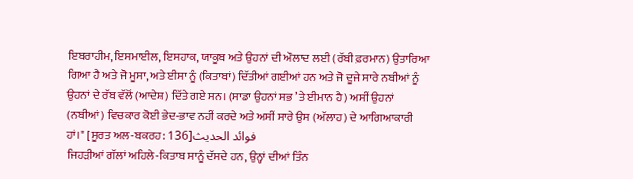ਇਬਰਾਹੀਮ, ਇਸਮਾਈਲ, ਇਸਹਾਕ, ਯਾਕੂਬ ਅਤੇ ਉਹਨਾਂ ਦੀ ਔਲਾਦ ਲਈ (ਰੱਬੀ ਫ਼ਰਮਾਨ) ਉਤਾਰਿਆ ਗਿਆ ਹੈ ਅਤੇ ਜੋ ਮੂਸਾ, ਅਤੇ ਈਸਾ ਨੂੰ (ਕਿਤਾਬਾਂ) ਦਿੱਤੀਆਂ ਗਈਆਂ ਹਨ ਅਤੇ ਜੋ ਦੂਜੇ ਸਾਰੇ ਨਬੀਆਂ ਨੂੰ ਉਹਨਾਂ ਦੇ ਰੱਬ ਵੱਲੋਂ (ਆਦੇਸ਼) ਦਿੱਤੇ ਗਏ ਸਨ। (ਸਾਡਾ ਉਹਨਾਂ ਸਭ ’ਤੇ ਈਮਾਨ ਹੈ) ਅਸੀਂ ਉਹਨਾਂ (ਨਬੀਆਂ) ਵਿਚਕਾਰ ਕੋਈ ਭੇਦ-ਭਾਵ ਨਹੀਂ ਕਰਦੇ ਅਤੇ ਅਸੀਂ ਸਾਰੇ ਉਸ (ਅੱਲਾਹ) ਦੇ ਆਗਿਆਕਾਰੀ ਹਾਂ।" [ਸੂਰਤ ਅਲ-ਬਕਰਹ: 136]فوائد الحديث
ਜਿਹੜੀਆਂ ਗੱਲਾਂ ਅਹਿਲੇ-ਕਿਤਾਬ ਸਾਨੂੰ ਦੱਸਦੇ ਹਨ, ਉਨ੍ਹਾਂ ਦੀਆਂ ਤਿੰਨ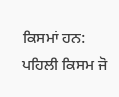ਕਿਸਮਾਂ ਹਨ: ਪਹਿਲੀ ਕਿਸਮ ਜੋ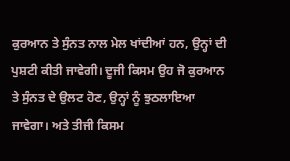ਕੁਰਆਨ ਤੇ ਸੁੰਨਤ ਨਾਲ ਮੇਲ ਖਾਂਦੀਆਂ ਹਨ, ਉਨ੍ਹਾਂ ਦੀ ਪੁਸ਼ਟੀ ਕੀਤੀ ਜਾਵੇਗੀ। ਦੂਜੀ ਕਿਸਮ ਉਹ ਜੋ ਕੁਰਆਨ ਤੇ ਸੁੰਨਤ ਦੇ ਉਲਟ ਹੋਣ, ਉਨ੍ਹਾਂ ਨੂੰ ਝੁਠਲਾਇਆ ਜਾਵੇਗਾ। ਅਤੇ ਤੀਜੀ ਕਿਸਮ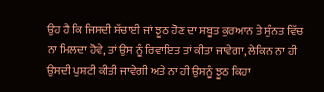ਉਹ ਹੈ ਕਿ ਜਿਸਦੀ ਸੱਚਾਈ ਜਾਂ ਝੂਠ ਹੋਣ ਦਾ ਸਬੂਤ ਕੁਰਆਨ ਤੇ ਸੁੰਨਤ ਵਿੱਚ ਨਾ ਮਿਲਦਾ ਹੋਵੇ, ਤਾਂ ਉਸ ਨੂੰ ਰਿਵਾਇਤ ਤਾਂ ਕੀਤਾ ਜਾਵੇਗਾ, ਲੇਕਿਨ ਨਾ ਹੀ ਉਸਦੀ ਪੁਸ਼ਟੀ ਕੀਤੀ ਜਾਵੇਗੀ ਅਤੇ ਨਾ ਹੀ ਉਸਨੂੰ ਝੂਠ ਕਿਹਾ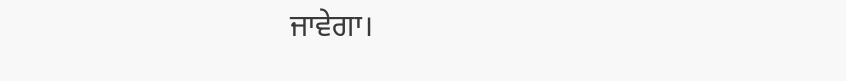ਜਾਵੇਗਾ।